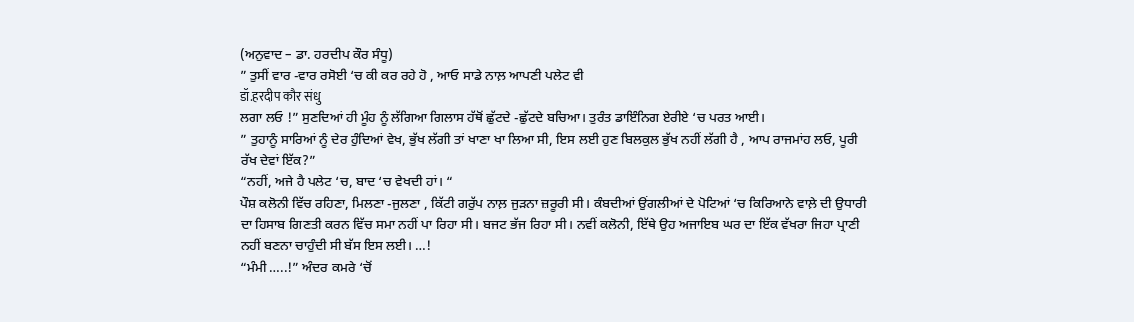(ਅਨੁਵਾਦ – ਡਾ. ਹਰਦੀਪ ਕੌਰ ਸੰਧੂ)
” ਤੁਸੀਂ ਵਾਰ -ਵਾਰ ਰਸੋਈ ‘ਚ ਕੀ ਕਰ ਰਹੇ ਹੋ , ਆਓ ਸਾਡੇ ਨਾਲ਼ ਆਪਣੀ ਪਲੇਟ ਵੀ
डॉ.हरदीप कौर संधु
ਲਗਾ ਲਓ !” ਸੁਣਦਿਆਂ ਹੀ ਮੂੰਹ ਨੂੰ ਲੱਗਿਆ ਗਿਲਾਸ ਹੱਥੋਂ ਛੁੱਟਦੇ -ਛੁੱਟਦੇ ਬਚਿਆ। ਤੁਰੰਤ ਡਾਇੰਨਿਗ ਏਰੀਏ ‘ਚ ਪਰਤ ਆਈ।
” ਤੁਹਾਨੂੰ ਸਾਰਿਆਂ ਨੂੰ ਦੇਰ ਹੁੰਦਿਆਂ ਵੇਖ, ਭੁੱਖ ਲੱਗੀ ਤਾਂ ਖਾਣਾ ਖਾ ਲਿਆ ਸੀ, ਇਸ ਲਈ ਹੁਣ ਬਿਲਕੁਲ ਭੁੱਖ ਨਹੀਂ ਲੱਗੀ ਹੈ , ਆਪ ਰਾਜਮਾਂਹ ਲਓ, ਪੂਰੀ ਰੱਖ ਦੇਵਾਂ ਇੱਕ?”
“ਨਹੀਂ, ਅਜੇ ਹੈ ਪਲੇਟ ‘ਚ, ਬਾਦ ‘ਚ ਵੇਖਦੀ ਹਾਂ। “
ਪੌਸ਼ ਕਲੋਨੀ ਵਿੱਚ ਰਹਿਣਾ, ਮਿਲਣਾ -ਜੁਲਣਾ , ਕਿੱਟੀ ਗਰੁੱਪ ਨਾਲ਼ ਜੁੜਨਾ ਜ਼ਰੂਰੀ ਸੀ। ਕੰਬਦੀਆਂ ਉਂਗਲੀਆਂ ਦੇ ਪੋਟਿਆਂ ‘ਚ ਕਿਰਿਆਨੇ ਵਾਲ਼ੇ ਦੀ ਉਧਾਰੀ ਦਾ ਹਿਸਾਬ ਗਿਣਤੀ ਕਰਨ ਵਿੱਚ ਸਮਾ ਨਹੀਂ ਪਾ ਰਿਹਾ ਸੀ। ਬਜਟ ਭੱਜ ਰਿਹਾ ਸੀ। ਨਵੀਂ ਕਲੋਨੀ, ਇੱਥੇ ਉਹ ਅਜਾਇਬ ਘਰ ਦਾ ਇੱਕ ਵੱਖਰਾ ਜਿਹਾ ਪ੍ਰਾਣੀ ਨਹੀਂ ਬਣਨਾ ਚਾਹੁੰਦੀ ਸੀ ਬੱਸ ਇਸ ਲਈ। …!
“ਮੰਮੀ …..!” ਅੰਦਰ ਕਮਰੇ ‘ਚੋਂ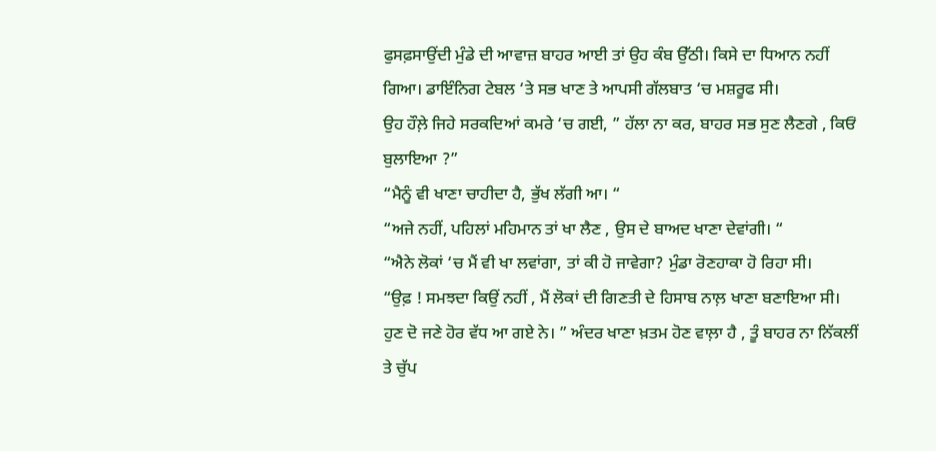ਫੁਸਫ਼ਸਾਉਂਦੀ ਮੁੰਡੇ ਦੀ ਆਵਾਜ਼ ਬਾਹਰ ਆਈ ਤਾਂ ਉਹ ਕੰਬ ਉੱਠੀ। ਕਿਸੇ ਦਾ ਧਿਆਨ ਨਹੀਂ ਗਿਆ। ਡਾਇੰਨਿਗ ਟੇਬਲ ‘ਤੇ ਸਭ ਖਾਣ ਤੇ ਆਪਸੀ ਗੱਲਬਾਤ ‘ਚ ਮਸ਼ਰੂਫ ਸੀ।
ਉਹ ਹੌਲ਼ੇ ਜਿਹੇ ਸਰਕਦਿਆਂ ਕਮਰੇ ‘ਚ ਗਈ, ” ਹੱਲਾ ਨਾ ਕਰ, ਬਾਹਰ ਸਭ ਸੁਣ ਲੈਣਗੇ , ਕਿਓਂ ਬੁਲਾਇਆ ?”
“ਮੈਨੂੰ ਵੀ ਖਾਣਾ ਚਾਹੀਦਾ ਹੈ, ਭੁੱਖ ਲੱਗੀ ਆ। “
“ਅਜੇ ਨਹੀਂ, ਪਹਿਲਾਂ ਮਹਿਮਾਨ ਤਾਂ ਖਾ ਲੈਣ , ਉਸ ਦੇ ਬਾਅਦ ਖਾਣਾ ਦੇਵਾਂਗੀ। “
“ਐਨੇ ਲੋਕਾਂ ‘ਚ ਮੈਂ ਵੀ ਖਾ ਲਵਾਂਗਾ, ਤਾਂ ਕੀ ਹੋ ਜਾਵੇਗਾ? ਮੁੰਡਾ ਰੋਣਹਾਕਾ ਹੋ ਰਿਹਾ ਸੀ।
“ਉਫ਼ ! ਸਮਝਦਾ ਕਿਉਂ ਨਹੀਂ , ਮੈਂ ਲੋਕਾਂ ਦੀ ਗਿਣਤੀ ਦੇ ਹਿਸਾਬ ਨਾਲ਼ ਖਾਣਾ ਬਣਾਇਆ ਸੀ। ਹੁਣ ਦੋ ਜਣੇ ਹੋਰ ਵੱਧ ਆ ਗਏ ਨੇ। ” ਅੰਦਰ ਖਾਣਾ ਖ਼ਤਮ ਹੋਣ ਵਾਲ਼ਾ ਹੈ , ਤੂੰ ਬਾਹਰ ਨਾ ਨਿੱਕਲੀਂ ਤੇ ਚੁੱਪ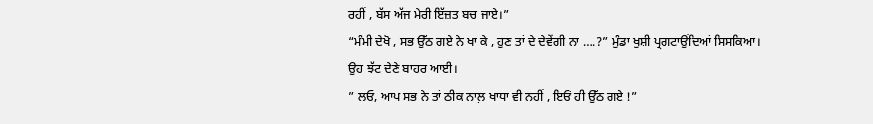ਰਹੀਂ , ਬੱਸ ਅੱਜ ਮੇਰੀ ਇੱਜ਼ਤ ਬਚ ਜਾਏ।”
“ਮੰਮੀ ਦੇਖੋ , ਸਭ ਉੱਠ ਗਏ ਨੇ ਖਾ ਕੇ , ਹੁਣ ਤਾਂ ਦੇ ਦੇਵੇਂਗੀ ਨਾ ….?” ਮੁੰਡਾ ਖੁਸ਼ੀ ਪ੍ਰਗਟਾਉਂਦਿਆਂ ਸਿਸਕਿਆ।
ਉਹ ਝੱਟ ਦੇਣੇ ਬਾਹਰ ਆਈ।
” ਲਓ, ਆਪ ਸਭ ਨੇ ਤਾਂ ਠੀਕ ਨਾਲ਼ ਖਾਧਾ ਵੀ ਨਹੀਂ , ਇਓਂ ਹੀ ਉੱਠ ਗਏ !”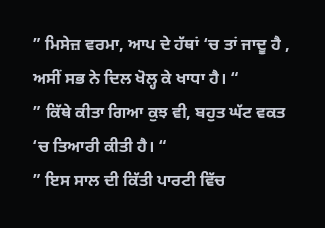” ਮਿਸੇਜ਼ ਵਰਮਾ, ਆਪ ਦੇ ਹੱਥਾਂ ‘ਚ ਤਾਂ ਜਾਦੂ ਹੈ , ਅਸੀਂ ਸਭ ਨੇ ਦਿਲ ਖੋਲ੍ਹ ਕੇ ਖਾਧਾ ਹੈ। “
” ਕਿੱਥੇ ਕੀਤਾ ਗਿਆ ਕੁਝ ਵੀ, ਬਹੁਤ ਘੱਟ ਵਕਤ ‘ਚ ਤਿਆਰੀ ਕੀਤੀ ਹੈ। “
” ਇਸ ਸਾਲ ਦੀ ਕਿੱਤੀ ਪਾਰਟੀ ਵਿੱਚ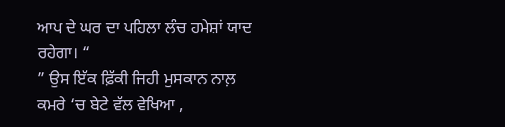ਆਪ ਦੇ ਘਰ ਦਾ ਪਹਿਲਾ ਲੰਚ ਹਮੇਸ਼ਾਂ ਯਾਦ ਰਹੇਗਾ। “
” ਉਸ ਇੱਕ ਫ਼ਿੱਕੀ ਜਿਹੀ ਮੁਸਕਾਨ ਨਾਲ਼ ਕਮਰੇ ‘ਚ ਬੇਟੇ ਵੱਲ ਵੇਖਿਆ ,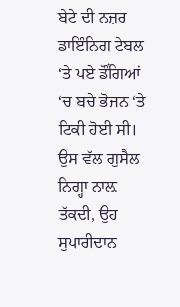ਬੇਟੇ ਦੀ ਨਜ਼ਰ ਡਾਇੰਨਿਗ ਟੇਬਲ ‘ਤੇ ਪਏ ਡੌਂਗਿਆਂ ‘ਚ ਬਚੇ ਭੋਜਨ ‘ਤੇ ਟਿਕੀ ਹੋਈ ਸੀ। ਉਸ ਵੱਲ ਗੁਸੈਲ ਨਿਗ੍ਹਾ ਨਾਲ਼ ਤੱਕਦੀ, ਉਹ ਸੁਪਾਰੀਦਾਨ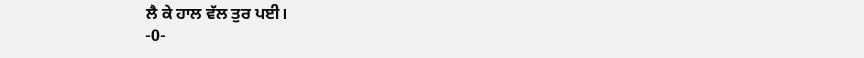ਲੈ ਕੇ ਹਾਲ ਵੱਲ ਤੁਰ ਪਈ।
-0-